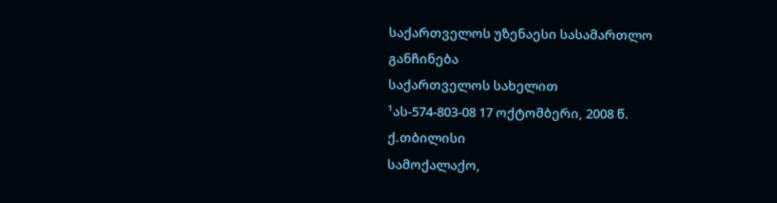საქართველოს უზენაესი სასამართლო
განჩინება
საქართველოს სახელით
¹ას-574-803-08 17 ოქტომბერი, 2008 წ.
ქ.თბილისი
სამოქალაქო,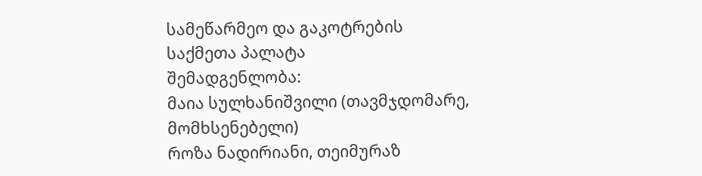სამეწარმეო და გაკოტრების
საქმეთა პალატა
შემადგენლობა:
მაია სულხანიშვილი (თავმჯდომარე, მომხსენებელი)
როზა ნადირიანი, თეიმურაზ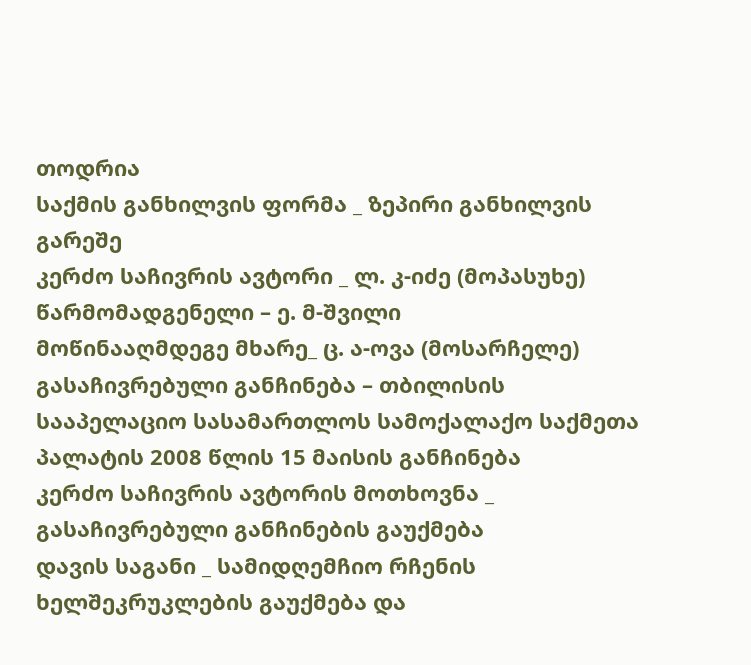თოდრია
საქმის განხილვის ფორმა _ ზეპირი განხილვის გარეშე
კერძო საჩივრის ავტორი _ ლ. კ-იძე (მოპასუხე)
წარმომადგენელი – ე. მ-შვილი
მოწინააღმდეგე მხარე_ ც. ა-ოვა (მოსარჩელე)
გასაჩივრებული განჩინება – თბილისის სააპელაციო სასამართლოს სამოქალაქო საქმეთა პალატის 2008 წლის 15 მაისის განჩინება
კერძო საჩივრის ავტორის მოთხოვნა _ გასაჩივრებული განჩინების გაუქმება
დავის საგანი _ სამიდღემჩიო რჩენის ხელშეკრუკლების გაუქმება და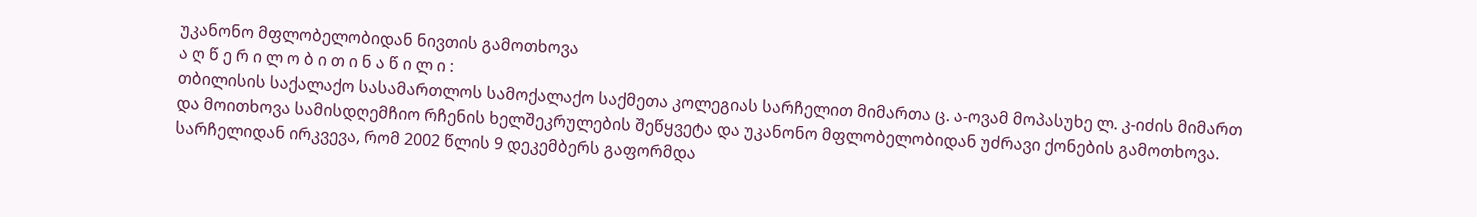უკანონო მფლობელობიდან ნივთის გამოთხოვა
ა ღ წ ე რ ი ლ ო ბ ი თ ი ნ ა წ ი ლ ი :
თბილისის საქალაქო სასამართლოს სამოქალაქო საქმეთა კოლეგიას სარჩელით მიმართა ც. ა-ოვამ მოპასუხე ლ. კ-იძის მიმართ და მოითხოვა სამისდღემჩიო რჩენის ხელშეკრულების შეწყვეტა და უკანონო მფლობელობიდან უძრავი ქონების გამოთხოვა.
სარჩელიდან ირკვევა, რომ 2002 წლის 9 დეკემბერს გაფორმდა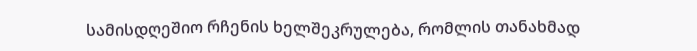სამისდღეშიო რჩენის ხელშეკრულება, რომლის თანახმად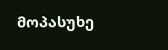მოპასუხე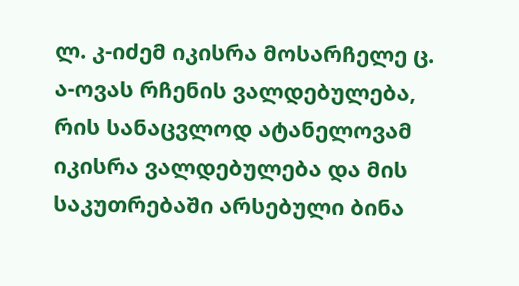ლ. კ-იძემ იკისრა მოსარჩელე ც. ა-ოვას რჩენის ვალდებულება, რის სანაცვლოდ ატანელოვამ იკისრა ვალდებულება და მის საკუთრებაში არსებული ბინა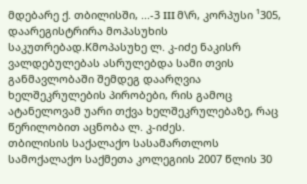მდებარე ქ. თბილისში, ...-3 III მ\რ, კორპუსი ¹305, დაარეგისტრირა მოპასუხის საკუთრებად.Kმოპასუხე ლ. კ-იძე ნაკისრ ვალდებულებას ასრულებდა სამი თვის განმავლობაში შემდეგ დაარღვია ხელშეკრულების პირობები, რის გამოც ატანელოვამ უარი თქვა ხელშეკრულებაზე, რაც წერილობით აცნობა ლ. კ-იძეს.
თბილისის საქალაქო სასამართლოს სამოქალაქო საქმეთა კოლეგიის 2007 წლის 30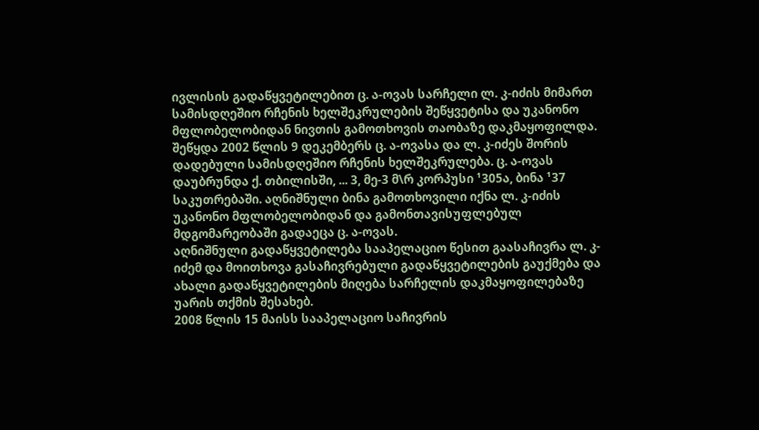ივლისის გადაწყვეტილებით ც. ა-ოვას სარჩელი ლ. კ-იძის მიმართ სამისდღეშიო რჩენის ხელშეკრულების შეწყვეტისა და უკანონო მფლობელობიდან ნივთის გამოთხოვის თაობაზე დაკმაყოფილდა. შეწყდა 2002 წლის 9 დეკემბერს ც. ა-ოვასა და ლ. კ-იძეს შორის დადებული სამისდღეშიო რჩენის ხელშეკრულება. ც. ა-ოვას დაუბრუნდა ქ. თბილისში, ... 3, მე-3 მ\რ კორპუსი ¹305ა, ბინა ¹37 საკუთრებაში. აღნიშნული ბინა გამოთხოვილი იქნა ლ. კ-იძის უკანონო მფლობელობიდან და გამონთავისუფლებულ მდგომარეობაში გადაეცა ც. ა-ოვას.
აღნიშნული გადაწყვეტილება სააპელაციო წესით გაასაჩივრა ლ. კ-იძემ და მოითხოვა გასაჩივრებული გადაწყვეტილების გაუქმება და ახალი გადაწყვეტილების მიღება სარჩელის დაკმაყოფილებაზე უარის თქმის შესახებ.
2008 წლის 15 მაისს სააპელაციო საჩივრის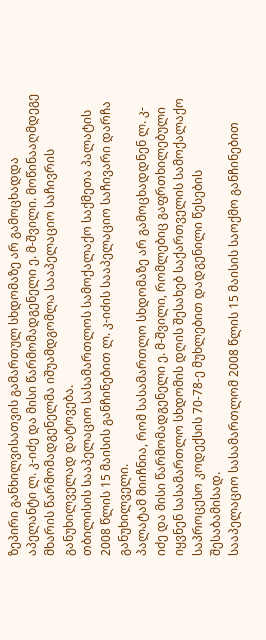ზეპირი განხილვისათვის გამართულ სხდომაზე არ გამოცხადდა აპელანტი ლ. კ-იძე და მისი წარმომადგენელი ე. მ-შვილი. მოწინააღმდეგე მხარის წარმომადგენელმა იშუამდგომლა სააპელაციო საჩივრის განუხილველად დატოვება.
თბილისის სააპელაციო სასამართლოს სამოქალაქო საქმეთა პალატის 2008 წლის 15 მაისის განჩინებით ლ. კ-იძის სააპელაციო საჩივარი დარჩა განუხილველი.
პალატამ მიიჩნია, რომ სასამართლო სხდომაზე არ გამოცხადდნენ ლ. კ-იძე და მისი წარმომადგენელი ე. მ-შვილი, რომლებიც გაფრთხილებული იყვნენ სასამართლო სხდომის დღის შესახებ საქართველის სამოქალაქო საპროცესო კოდექსის 70-78-ე მუხლებით დადგენილი წესების შესაბამისად.
სააპელაციო სასამართლომ 2008 წლის 15 მაისის საოქმო განჩინებით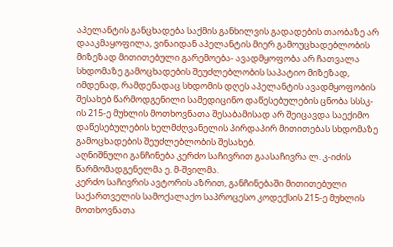აპელანტის განცხადება საქმის განხილვის გადადების თაობაზე არ დააკმაყოფილა, ვინაიდან აპელანტის მიერ გამოუცხადებლობის მიზეზად მითითებული გარემოება- ავადმყოფობა არ ჩათვალა სხდომაზე გამოცხადების შეუძლებლობის საპატიო მიზეზად, იმდენად, რამდენადაც სხდომის დღეს აპელანტის ავადმყოფობის შესახებ წარმოდგენილი სამედიცინო დაწესებულების ცნობა სსსკ-ის 215-ე მუხლის მოთხოვნათა შესაბამისად არ შეიცავდა საექიმო დაწესებულების ხელმძღვანელის პირდაპირ მითითებას სხდომაზე გამოცხადების შეუძლებლობის შესახებ.
აღნიშნული განჩინება კერძო საჩივრით გაასაჩივრა ლ. კ-იძის წარმომადგენელმა ე. მ-შვილმა.
კერძო საჩივრის ავტორის აზრით, განჩინებაში მითითებული საქართველის სამოქალაქო საპროცესო კოდექსის 215-ე მუხლის მოთხოვნათა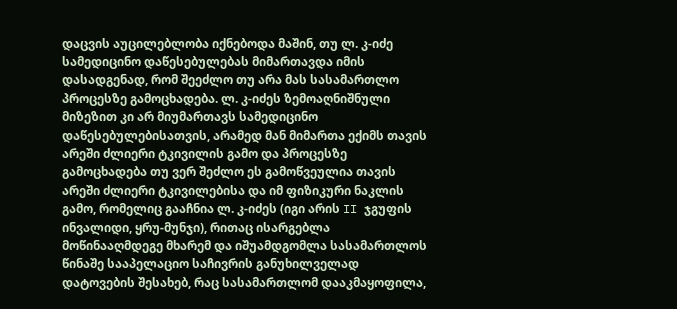დაცვის აუცილებლობა იქნებოდა მაშინ, თუ ლ. კ-იძე სამედიცინო დაწესებულებას მიმართავდა იმის დასადგენად, რომ შეეძლო თუ არა მას სასამართლო პროცესზე გამოცხადება. ლ. კ-იძეს ზემოაღნიშნული მიზეზით კი არ მიუმართავს სამედიცინო დაწესებულებისათვის, არამედ მან მიმართა ექიმს თავის არეში ძლიერი ტკივილის გამო და პროცესზე გამოცხადება თუ ვერ შეძლო ეს გამოწვეულია თავის არეში ძლიერი ტკივილებისა და იმ ფიზიკური ნაკლის გამო, რომელიც გააჩნია ლ. კ-იძეს (იგი არის II ჯგუფის ინვალიდი, ყრუ-მუნჯი), რითაც ისარგებლა მოწინააღმდეგე მხარემ და იშუამდგომლა სასამართლოს წინაშე სააპელაციო საჩივრის განუხილველად დატოვების შესახებ, რაც სასამართლომ დააკმაყოფილა,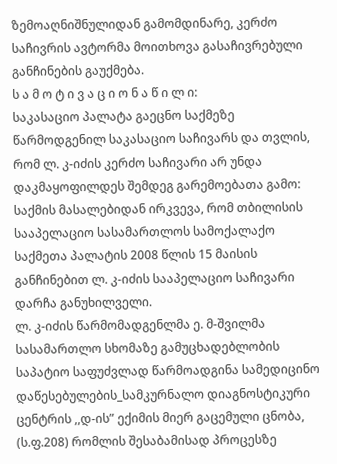ზემოაღნიშნულიდან გამომდინარე, კერძო საჩივრის ავტორმა მოითხოვა გასაჩივრებული განჩინების გაუქმება.
ს ა მ ო ტ ი ვ ა ც ი ო ნ ა წ ი ლ ი:
საკასაციო პალატა გაეცნო საქმეზე წარმოდგენილ საკასაციო საჩივარს და თვლის, რომ ლ. კ-იძის კერძო საჩივარი არ უნდა დაკმაყოფილდეს შემდეგ გარემოებათა გამო:
საქმის მასალებიდან ირკვევა, რომ თბილისის სააპელაციო სასამართლოს სამოქალაქო საქმეთა პალატის 2008 წლის 15 მაისის განჩინებით ლ. კ-იძის სააპელაციო საჩივარი დარჩა განუხილველი.
ლ. კ-იძის წარმომადგენლმა ე. მ-შვილმა სასამართლო სხომაზე გამუცხადებლობის საპატიო საფუძვლად წარმოადგინა სამედიცინო დაწესებულების_სამკურნალო დიაგნოსტიკური ცენტრის ,,დ-ის” ექიმის მიერ გაცემული ცნობა, (ს.ფ.208) რომლის შესაბამისად პროცესზე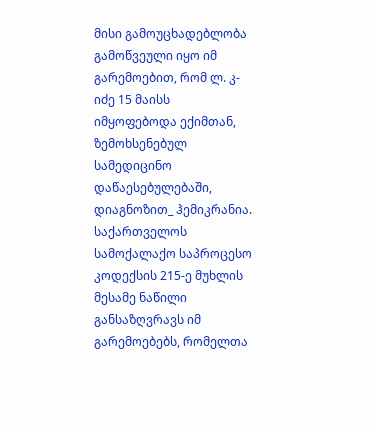მისი გამოუცხადებლობა გამოწვეული იყო იმ გარემოებით, რომ ლ. კ-იძე 15 მაისს იმყოფებოდა ექიმთან, ზემოხსენებულ სამედიცინო დაწაესებულებაში, დიაგნოზით_ ჰემიკრანია.
საქართველოს სამოქალაქო საპროცესო კოდექსის 215-ე მუხლის მესამე ნაწილი განსაზღვრავს იმ გარემოებებს, რომელთა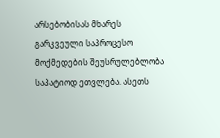არსებობისას მხარეს გარკვეული საპროცესო მოქმედების შეუსრულებლობა საპატიოდ ეთვლება. ასეთს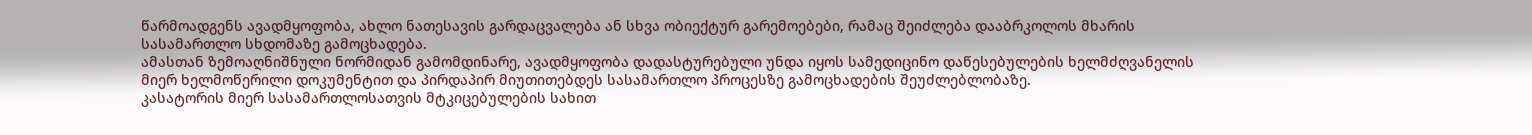წარმოადგენს ავადმყოფობა, ახლო ნათესავის გარდაცვალება ან სხვა ობიექტურ გარემოებები, რამაც შეიძლება დააბრკოლოს მხარის სასამართლო სხდომაზე გამოცხადება.
ამასთან ზემოაღნიშნული ნორმიდან გამომდინარე, ავადმყოფობა დადასტურებული უნდა იყოს სამედიცინო დაწესებულების ხელმძღვანელის მიერ ხელმოწერილი დოკუმენტით და პირდაპირ მიუთითებდეს სასამართლო პროცესზე გამოცხადების შეუძლებლობაზე.
კასატორის მიერ სასამართლოსათვის მტკიცებულების სახით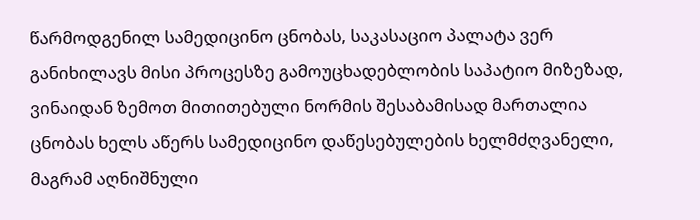წარმოდგენილ სამედიცინო ცნობას, საკასაციო პალატა ვერ განიხილავს მისი პროცესზე გამოუცხადებლობის საპატიო მიზეზად, ვინაიდან ზემოთ მითითებული ნორმის შესაბამისად მართალია ცნობას ხელს აწერს სამედიცინო დაწესებულების ხელმძღვანელი, მაგრამ აღნიშნული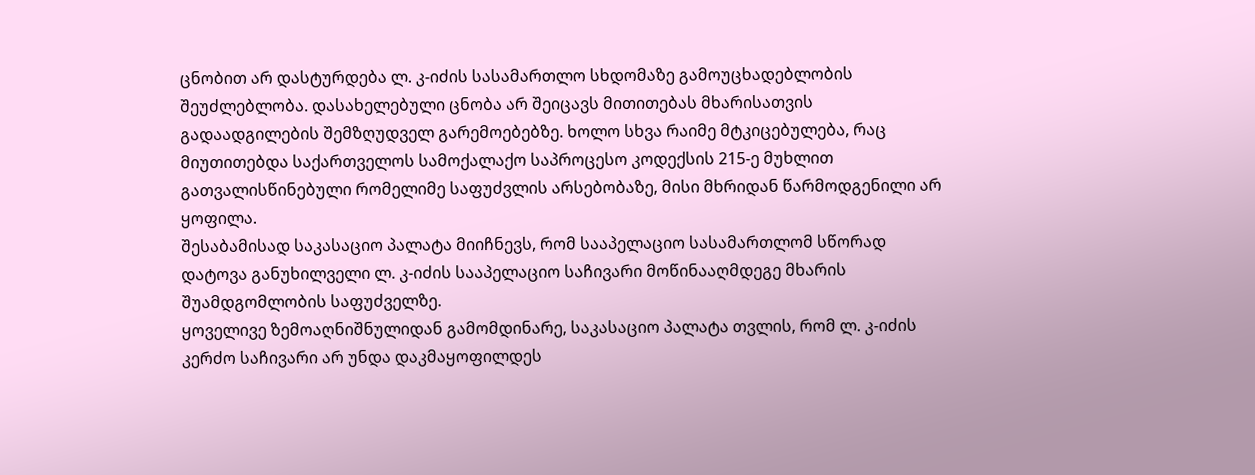ცნობით არ დასტურდება ლ. კ-იძის სასამართლო სხდომაზე გამოუცხადებლობის შეუძლებლობა. დასახელებული ცნობა არ შეიცავს მითითებას მხარისათვის გადაადგილების შემზღუდველ გარემოებებზე. ხოლო სხვა რაიმე მტკიცებულება, რაც მიუთითებდა საქართველოს სამოქალაქო საპროცესო კოდექსის 215-ე მუხლით გათვალისწინებული რომელიმე საფუძვლის არსებობაზე, მისი მხრიდან წარმოდგენილი არ ყოფილა.
შესაბამისად საკასაციო პალატა მიიჩნევს, რომ სააპელაციო სასამართლომ სწორად დატოვა განუხილველი ლ. კ-იძის სააპელაციო საჩივარი მოწინააღმდეგე მხარის შუამდგომლობის საფუძველზე.
ყოველივე ზემოაღნიშნულიდან გამომდინარე, საკასაციო პალატა თვლის, რომ ლ. კ-იძის კერძო საჩივარი არ უნდა დაკმაყოფილდეს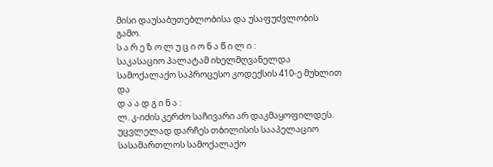მისი დაუსაბუთებლობისა და უსაფუძვლობის გამო.
ს ა რ ე ზ ო ლ უ ც ი ო ნ ა წ ი ლ ი :
საკასაციო პალატამ იხელმღვანელდა სამოქალაქო საპროცესო კოდექსის 410-ე მუხლით და
დ ა ა დ გ ი ნ ა :
ლ. კ-იძის კერძო საჩივარი არ დაკმაყოფილდეს.
უცვლელად დარჩეს თბილისის სააპელაციო სასამართლოს სამოქალაქო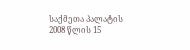საქმეთა პალატის 2008 წლის 15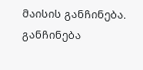მაისის განჩინება.
განჩინება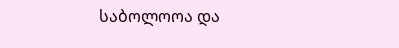საბოლოოა და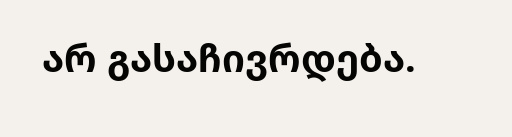არ გასაჩივრდება.